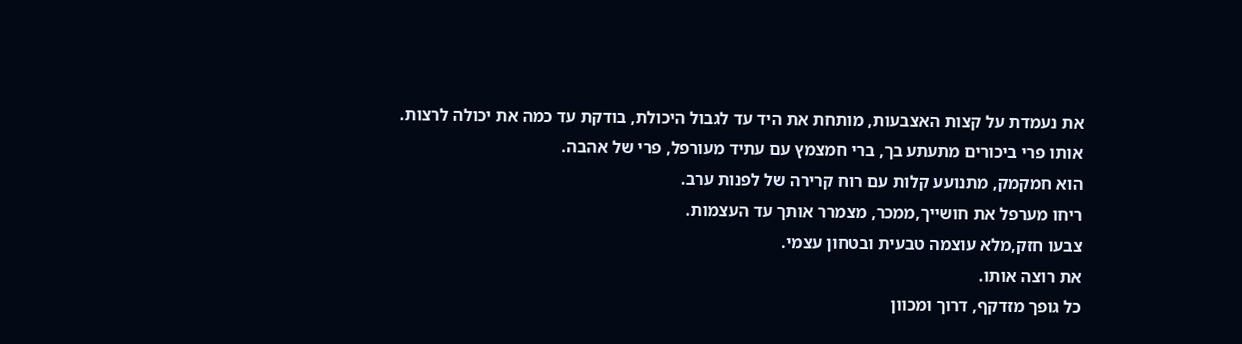את נעמדת על קצות האצבעות, מותחת את היד עד לגבול היכולת, בודקת עד כמה את יכולה לרצות.
אותו פרי ביכורים מתעתע בך, ברי חמצמץ עם עתיד מעורפל, פרי של אהבה.
הוא חמקמק, מתנועע קלות עם רוח קרירה של לפנות ערב.
ריחו מערפל את חושייך,ממכר, מצמרר אותך עד העצמות.
צבעו חזק,מלא עוצמה טבעית ובטחון עצמי.
את רוצה אותו.
כל גופך מזדקף, דרוך ומכוון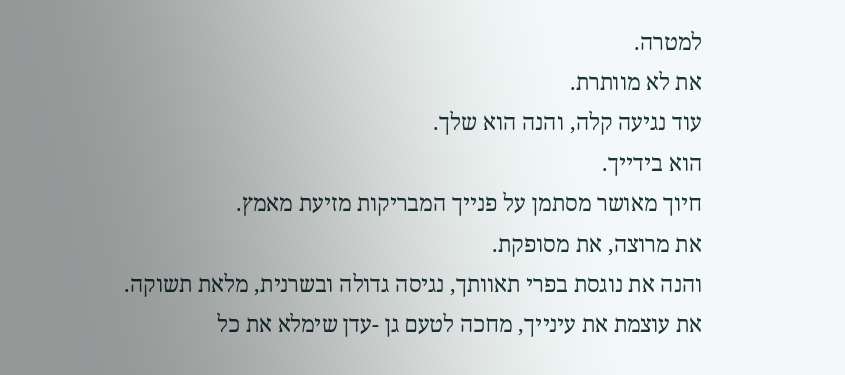למטרה.
את לא מוותרת.
עוד נגיעה קלה, והנה הוא שלך.
הוא בידייך.
חיוך מאושר מסתמן על פנייך המבריקות מזיעת מאמץ.
את מרוצה, את מסופקת.
והנה את נוגסת בפרי תאוותך, נגיסה גדולה ובשרנית, מלאת תשוקה.
את עוצמת את עינייך, מחכה לטעם גן -עדן שימלא את כל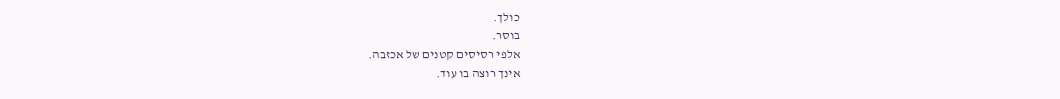כולך.
בוסר.
אלפי רסיסים קטנים של אכזבה.
אינך רוצה בו עוד.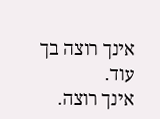אינך רוצה בך עוד.
אינך רוצה.